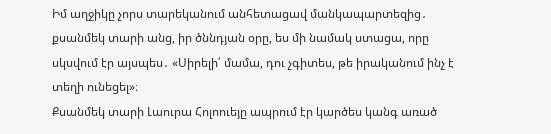Իմ աղջիկը չորս տարեկանում անհետացավ մանկապարտեզից․ քսանմեկ տարի անց, իր ծննդյան օրը, ես մի նամակ ստացա, որը սկսվում էր այսպես․ «Սիրելի՛ մամա, դու չգիտես, թե իրականում ինչ է տեղի ունեցել»։
Քսանմեկ տարի Լաուրա Հոլոուեյը ապրում էր կարծես կանգ առած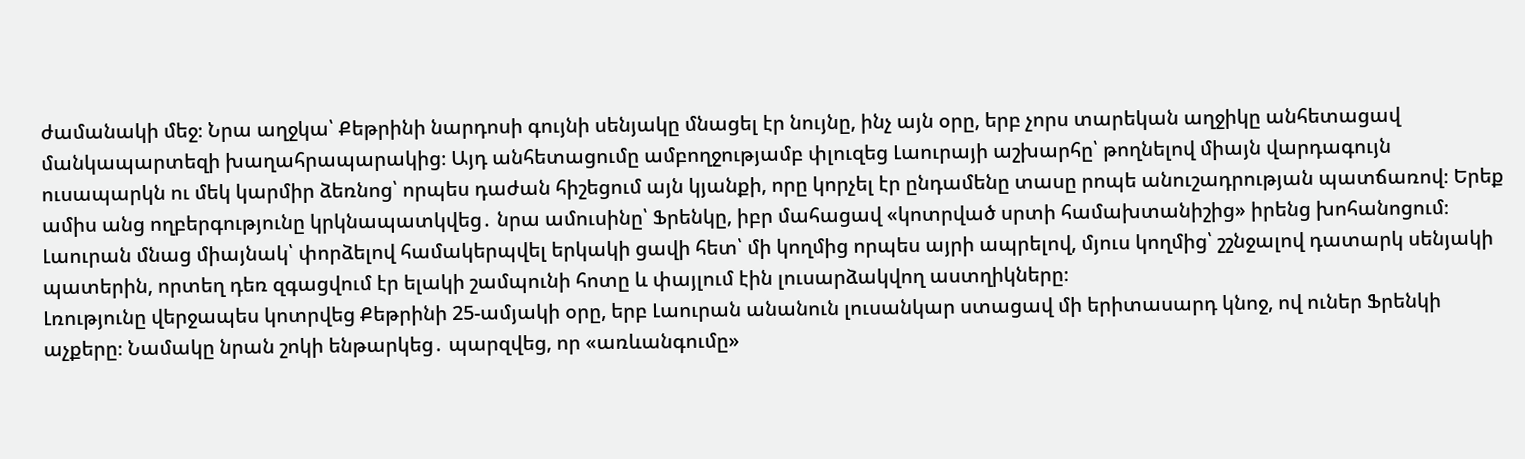ժամանակի մեջ։ Նրա աղջկա՝ Քեթրինի նարդոսի գույնի սենյակը մնացել էր նույնը, ինչ այն օրը, երբ չորս տարեկան աղջիկը անհետացավ մանկապարտեզի խաղահրապարակից։ Այդ անհետացումը ամբողջությամբ փլուզեց Լաուրայի աշխարհը՝ թողնելով միայն վարդագույն ուսապարկն ու մեկ կարմիր ձեռնոց՝ որպես դաժան հիշեցում այն կյանքի, որը կորչել էր ընդամենը տասը րոպե անուշադրության պատճառով։ Երեք ամիս անց ողբերգությունը կրկնապատկվեց․ նրա ամուսինը՝ Ֆրենկը, իբր մահացավ «կոտրված սրտի համախտանիշից» իրենց խոհանոցում։ Լաուրան մնաց միայնակ՝ փորձելով համակերպվել երկակի ցավի հետ՝ մի կողմից որպես այրի ապրելով, մյուս կողմից՝ շշնջալով դատարկ սենյակի պատերին, որտեղ դեռ զգացվում էր ելակի շամպունի հոտը և փայլում էին լուսարձակվող աստղիկները։
Լռությունը վերջապես կոտրվեց Քեթրինի 25-ամյակի օրը, երբ Լաուրան անանուն լուսանկար ստացավ մի երիտասարդ կնոջ, ով ուներ Ֆրենկի աչքերը։ Նամակը նրան շոկի ենթարկեց․ պարզվեց, որ «առևանգումը»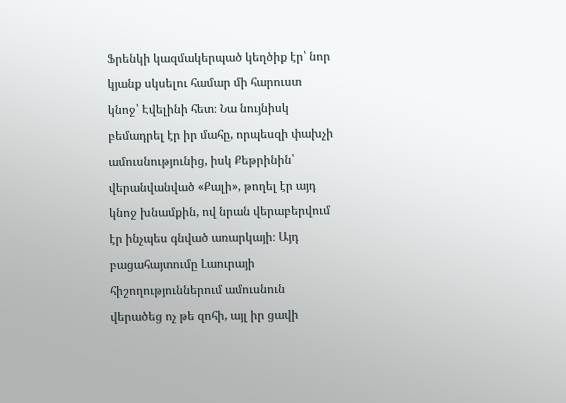Ֆրենկի կազմակերպած կեղծիք էր՝ նոր կյանք սկսելու համար մի հարուստ կնոջ՝ Էվելինի հետ։ Նա նույնիսկ բեմադրել էր իր մահը, որպեսզի փախչի ամուսնությունից, իսկ Քեթրինին՝ վերանվանված «Քալի», թողել էր այդ կնոջ խնամքին, ով նրան վերաբերվում էր ինչպես գնված առարկայի։ Այդ բացահայտումը Լաուրայի հիշողություններում ամուսնուն վերածեց ոչ թե զոհի, այլ իր ցավի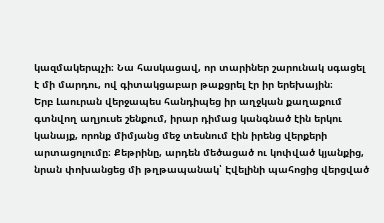կազմակերպչի։ Նա հասկացավ, որ տարիներ շարունակ սգացել է մի մարդու, ով գիտակցաբար թաքցրել էր իր երեխային։
Երբ Լաուրան վերջապես հանդիպեց իր աղջկան քաղաքում գտնվող աղյուսե շենքում, իրար դիմաց կանգնած էին երկու կանայք, որոնք միմյանց մեջ տեսնում էին իրենց վերքերի արտացոլումը։ Քեթրինը, արդեն մեծացած ու կոփված կյանքից, նրան փոխանցեց մի թղթապանակ՝ Էվելինի պահոցից վերցված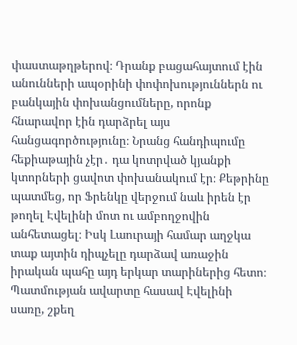փաստաթղթերով։ Դրանք բացահայտում էին անունների ապօրինի փոփոխություններն ու բանկային փոխանցումները, որոնք հնարավոր էին դարձրել այս հանցագործությունը։ Նրանց հանդիպումը հեքիաթային չէր․ դա կոտրված կյանքի կտորների ցավոտ փոխանակում էր։ Քեթրինը պատմեց, որ Ֆրենկը վերջում նաև իրեն էր թողել Էվելինի մոտ ու ամբողջովին անհետացել։ Իսկ Լաուրայի համար աղջկա տաք այտին դիպչելը դարձավ առաջին իրական պահը այդ երկար տարիներից հետո։
Պատմության ավարտը հասավ Էվելինի սառը, շքեղ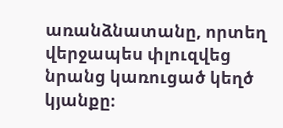առանձնատանը, որտեղ վերջապես փլուզվեց նրանց կառուցած կեղծ կյանքը։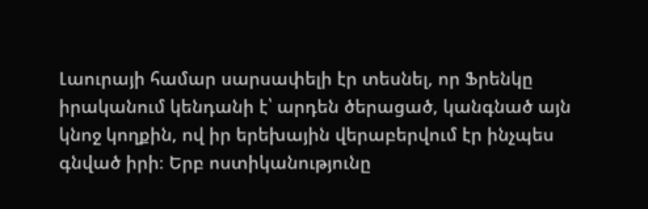Լաուրայի համար սարսափելի էր տեսնել, որ Ֆրենկը իրականում կենդանի է՝ արդեն ծերացած, կանգնած այն կնոջ կողքին, ով իր երեխային վերաբերվում էր ինչպես գնված իրի։ Երբ ոստիկանությունը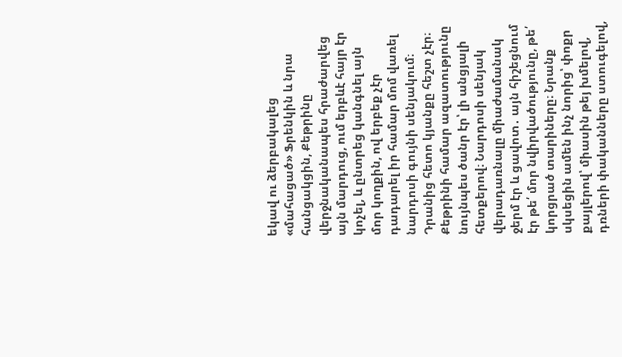եկավ ու ձերբակալեց «մահացած» Ֆրենկին և նրա հանցակցին, Քեթրինը վերջնականապես հրաժարվեց այն մարդուց, ում երբևէ հայր էր կոչել, և ընտրեց կանգնել այն մոր կողքին, ով երբեք չէր դադարել իր համար մոմ վառել նարդոսի գույնի սենյակում։
Դրանից հետո կյանքը հեշտ չէր։ Քեթրինի համար ազատությունը նույնպես ծանր էր՝ լի անցյալի հետքերով։ Նարդոսի սենյակ վերադառնալը միաժամանակ ջերմ էր և ցավոտ․ այն հիշեցնում էր թե՛ մոր նվիրվածությունը, թե՛ կորցրած տարիները։ Նրանք սկսեցին ամեն ինչ նորից՝ փոքր քայլերով՝ միասին թեյ խմելով, դռների փականները ստուգելով,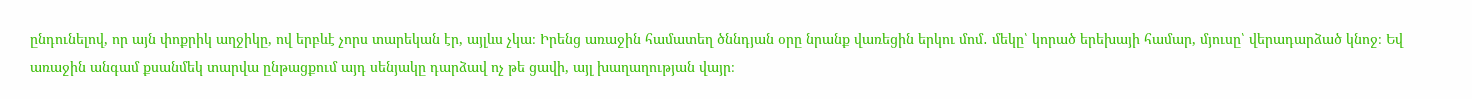ընդունելով, որ այն փոքրիկ աղջիկը, ով երբևէ չորս տարեկան էր, այլևս չկա։ Իրենց առաջին համատեղ ծննդյան օրը նրանք վառեցին երկու մոմ․ մեկը՝ կորած երեխայի համար, մյուսը՝ վերադարձած կնոջ։ Եվ առաջին անգամ քսանմեկ տարվա ընթացքում այդ սենյակը դարձավ ոչ թե ցավի, այլ խաղաղության վայր։